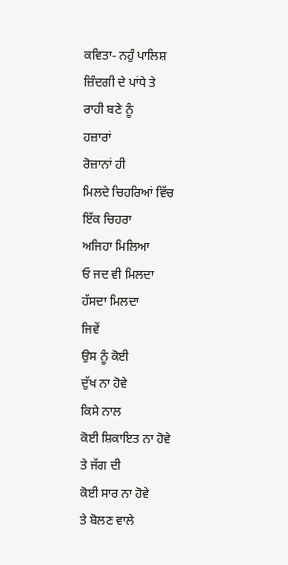ਕਵਿਤਾ- ਨਹੁੰ ਪਾਲਿਸ਼
ਜ਼ਿੰਦਗੀ ਦੇ ਪਾਂਧੇ ਤੇ
ਰਾਹੀ ਬਣੇ ਨੂੰ
ਹਜ਼ਾਰਾਂ
ਰੋਜ਼ਾਨਾਂ ਹੀ
ਮਿਲਦੇ ਚਿਹਰਿਆਂ ਵਿੱਚ
ਇੱਕ ਚਿਹਰਾ
ਅਜਿਹਾ ਮਿਲਿਆ
ਓ ਜਦ ਵੀ ਮਿਲਦਾ
ਹੱਸਦਾ ਮਿਲਦਾ
ਜਿਵੇਂ
ਉਸ ਨੂੰ ਕੋਈ
ਦੁੱਖ ਨਾ ਹੋਵੇ
ਕਿਸੇ ਨਾਲ
ਕੋਈ ਸ਼ਿਕਾਇਤ ਨਾ ਹੋਵੇ
ਤੇ ਜੱਗ ਦੀ
ਕੋਈ ਸਾਰ ਨਾ ਹੋਵੇ
ਤੇ ਬੋਲਣ ਵਾਲੇ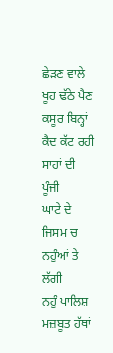ਛੇੜਣ ਵਾਲੇ
ਖੂਹ ਢੱਠੇ ਪੈਣ
ਕਸੂਰ ਬਿਨ੍ਹਾਂ
ਕੈਦ ਕੱਟ ਰਹੀ
ਸਾਹਾਂ ਦੀ ਪੂੰਜੀ
ਘਾਟੇ ਦੇ
ਜਿਸਮ ਚ
ਨਹੁੰਆਂ ਤੇ ਲੱਗੀ
ਨਹੁੰ ਪਾਲਿਸ਼
ਮਜ਼ਬੂਤ ਹੱਥਾਂ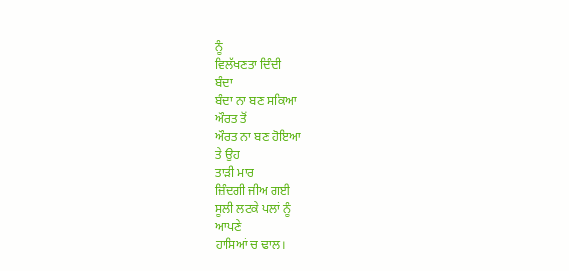ਨੂੰ
ਵਿਲੱਖਣਤਾ ਦਿੰਦੀ
ਬੰਦਾ
ਬੰਦਾ ਨਾ ਬਣ ਸਕਿਆ
ਔਰਤ ਤੋਂ
ਔਰਤ ਨਾ ਬਣ ਹੋਇਆ
ਤੇ ਉਹ
ਤਾੜੀ ਮਾਰ
ਜ਼ਿੰਦਗੀ ਜੀਅ ਗਈ
ਸੂਲੀ ਲਟਕੇ ਪਲਾਂ ਨੂੰ
ਆਪਣੇ
ਹਾਸਿਆਂ ਚ ਢਾਲ।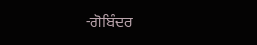-ਗੋਬਿੰਦਰ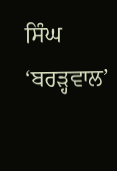ਸਿੰਘ ‘ਬਰੜ੍ਹਵਾਲ’